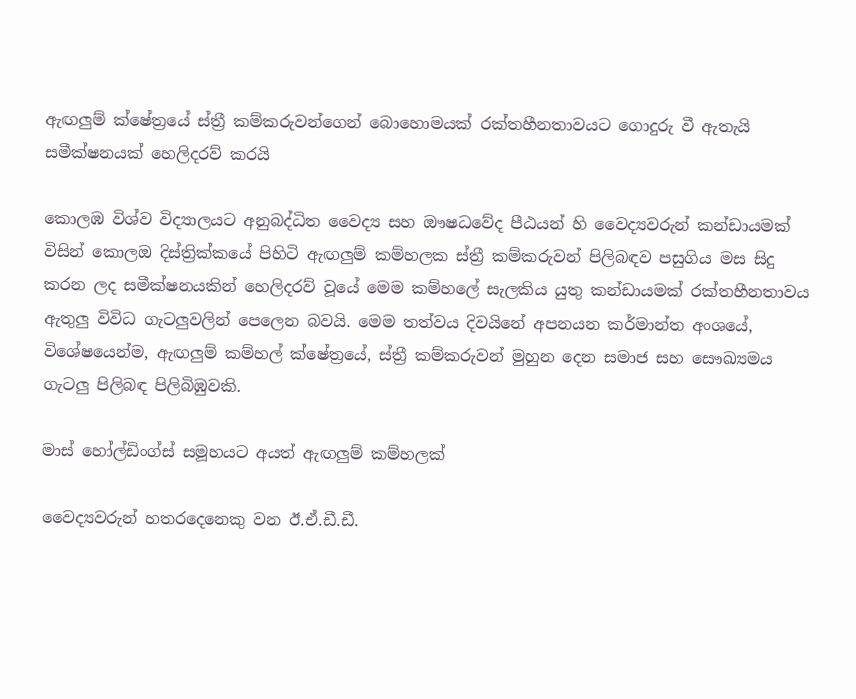ඇඟලුම් ක්ෂේත්‍රයේ ස්ත්‍රී කම්කරුවන්ගෙන් බොහොමයක් රක්තහීනතාවයට ගොදුරු වී ඇතැයි සමීක්ෂනයක් හෙලිදරව් කරයි

කොලඹ විශ්ව විද්‍යාලයට අනුබද්ධිත වෛද්‍ය සහ ඖෂධවේද පීඨයන් හි වෛද්‍යවරුන් කන්ඩායමක් විසින් කොලඔ දිස්ත්‍රික්කයේ පිහිටි ඇඟලුම් කම්හලක ස්ත්‍රී කම්කරුවන් පිලිබඳව පසුගිය මස සිදු කරන ලද සමීක්ෂනයකින් හෙලිදරව් වූයේ මෙම කම්හලේ සැලකිය යුතු කන්ඩායමක් රක්තහීනතාවය ඇතුලු විවිධ ගැටලුවලින් පෙලෙන බවයි. මෙම තත්වය දිවයිනේ අපනයන කර්මාන්ත අංශයේ, විශේෂයෙන්ම, ඇඟලුම් කම්හල් ක්ෂේත්‍රයේ, ස්ත්‍රී කම්කරුවන් මුහුන දෙන සමාජ සහ සෞඛ්‍යමය ගැටලු පිලිබඳ පිලිබිඹුවකි.

මාස් හෝල්ඩිංග්ස් සමූහයට අයත් ඇඟලුම් කම්හලක්

වෛද්‍යවරුන් හතරදෙනෙකු වන ඊ.ඒ.ඩී.ඩී.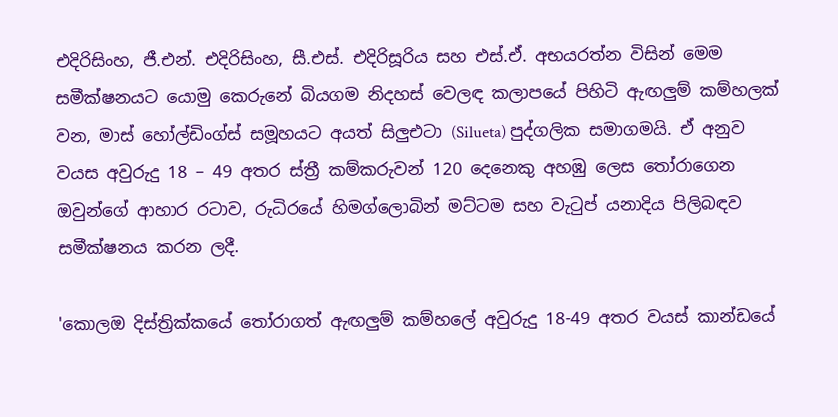එදිරිසිංහ, ජී.එන්. එදිරිසිංහ, සී.එස්. එදිරිසූරිය සහ එස්.ඒ. අභයරත්න විසින් මෙම සමීක්ෂනයට යොමු කෙරුනේ බියගම නිදහස් වෙලඳ කලාපයේ පිහිටි ඇඟලුම් කම්හලක් වන, මාස් හෝල්ඩිංග්ස් සමූහයට අයත් සිලුඑටා (Silueta) පුද්ගලික සමාගමයි. ඒ අනුව වයස අවුරුදු 18 – 49 අතර ස්ත්‍රී කම්කරුවන් 120 දෙනෙකු අහඹු ලෙස තෝරාගෙන ඔවුන්ගේ ආහාර රටාව, රුධිරයේ හිමග්ලොබින් මට්ටම සහ වැටුප් යනාදිය පිලිබඳව සමීක්ෂනය කරන ලදී.

'කොලඔ දිස්ත්‍රික්කයේ තෝරාගත් ඇඟලුම් කම්හලේ අවුරුදු 18-49 අතර වයස් කාන්ඩයේ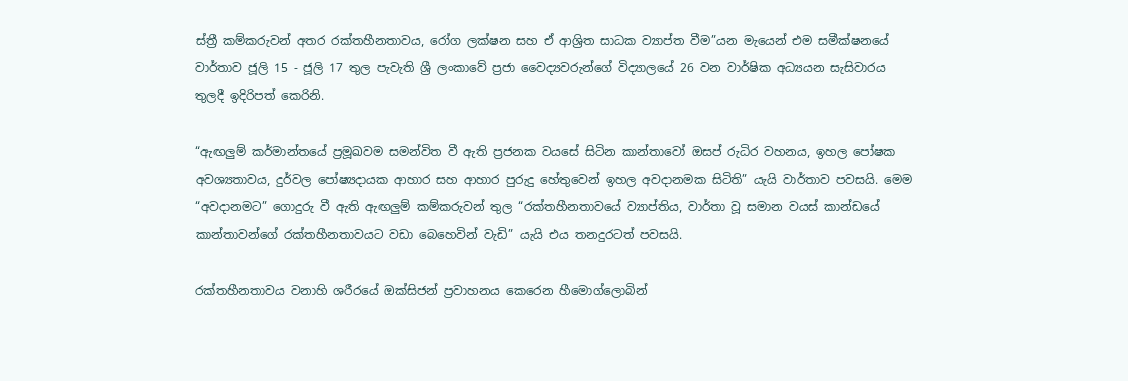ස්ත්‍රී කම්කරුවන් අතර රක්තහීනතාවය, රෝග ලක්ෂන සහ ඒ ආශ්‍රිත සාධක ව්‍යාප්ත වීම”යන මැයෙන් එම සමීක්ෂනයේ වාර්තාව ජූලි 15 - ජූලි 17 තුල පැවැති ශ්‍රී ලංකාවේ ප්‍රජා වෛද්‍යවරුන්ගේ විද්‍යාලයේ 26 වන වාර්ෂික අධ්‍යයන සැසිවාරය තුලදී ඉදිරිපත් කෙරිනි.

“ඇඟලුම් කර්මාන්තයේ ප්‍රමූඛවම සමන්විත වී ඇති ප්‍රජනක වයසේ සිටින කාන්තාවෝ ඔසප් රුධිර වහනය, ඉහල පෝෂක අවශ්‍යතාවය, දුර්වල පෝෂ්‍යදායක ආහාර සහ ආහාර පුරුදු හේතුවෙන් ඉහල අවදානමක සිටිති” යැයි වාර්තාව පවසයි. මෙම “අවදානමට” ගොදුරු වී ඇති ඇඟලුම් කම්කරුවන් තුල “රක්තහීනතාවයේ ව්‍යාප්තිය, වාර්තා වූ සමාන වයස් කාන්ඩයේ කාන්තාවන්ගේ රක්තහීනතාවයට වඩා බෙහෙවින් වැඩි” යැයි එය තනදුරටත් පවසයි.

රක්තහීනතාවය වනාහි ශරීරයේ ඔක්සිජන් ප්‍රවාහනය කෙරෙන හීමොග්ලොබින්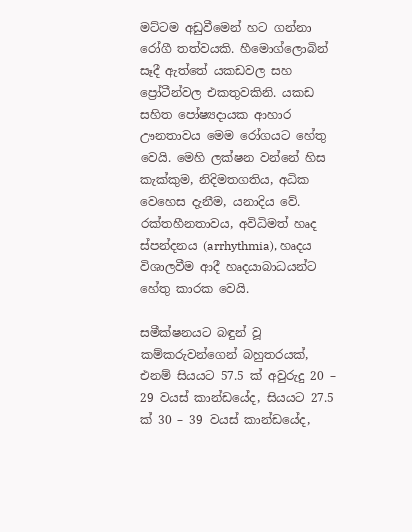මට්ටම අඩුවීමෙන් හට ගන්නා රෝගී තත්වයකි. හීමොග්ලොබින් සෑදී ඇත්තේ යකඩවල සහ ප්‍රෝටීන්වල එකතුවකිනි. යකඩ සහිත පෝෂ්‍යදායක ආහාර ඌනතාවය මෙම රෝගයට හේතු වෙයි. මෙහි ලක්ෂන වන්නේ හිස කැක්කුම, නිදිමතගතිය, අධික වෙහෙස දැනීම, යනාදිය වේ. රක්තහීනතාවය, අවිධිමත් හෘද ස්පන්දනය (arrhythmia), හෘදය විශාලවීම ආදී හෘදයාබාධයන්ට හේතු කාරක වෙයි.

සමීක්ෂනයට බඳුන් වූ කම්කරුවන්ගෙන් බහුතරයක්, එනම් සියයට 57.5 ක් අවුරුදු 20 – 29 වයස් කාන්ඩයේද, සියයට 27.5 ක් 30 – 39 වයස් කාන්ඩයේද,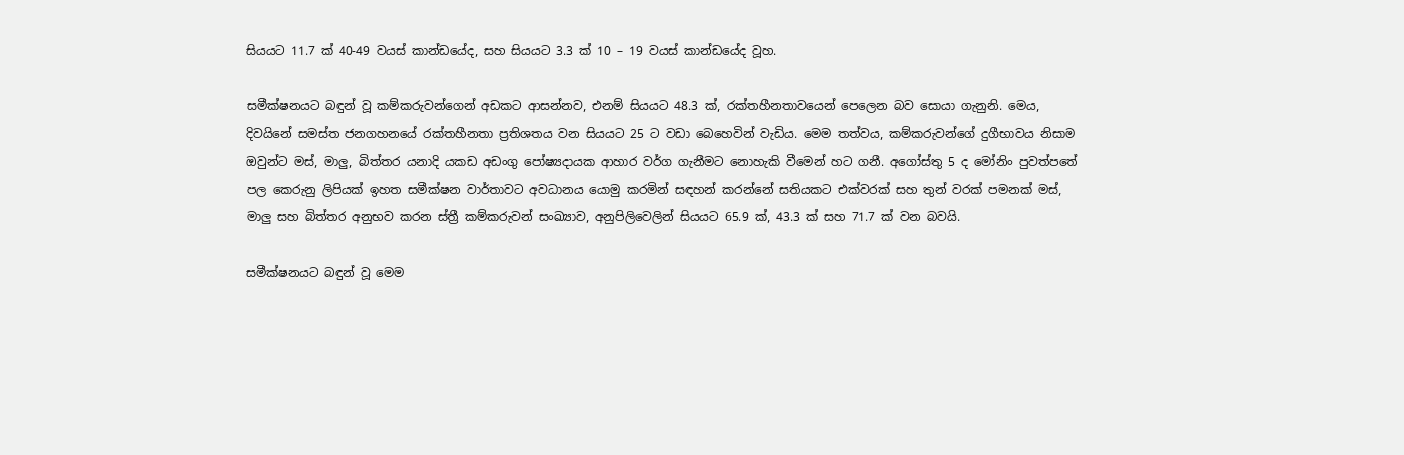සියයට 11.7 ක් 40-49 වයස් කාන්ඩයේද, සහ සියයට 3.3 ක් 10 – 19 වයස් කාන්ඩයේද වූහ.

සමීක්ෂනයට බඳුන් වූ කම්කරුවන්ගෙන් අඩකට ආසන්නව, එනම් සියයට 48.3 ක්, රක්තහීනතාවයෙන් පෙලෙන බව සොයා ගැනුනි. මෙය, දිවයිනේ සමස්ත ජනගහනයේ රක්තහීනතා ප්‍රතිශතය වන සියයට 25 ට වඩා බෙහෙවින් වැඩිය. මෙම තත්වය, කම්කරුවන්ගේ දුගීභාවය නිසාම ඔවුන්ට මස්, මාලු, බිත්තර යනාදි යකඩ අඩංගු පෝෂ්‍යදායක ආහාර වර්ග ගැනීමට නොහැකි වීමෙන් හට ගනී. අගෝස්තු 5 ද මෝනිං පුවත්පතේ පල කෙරුනු ලිපියක් ඉහත සමීක්ෂන වාර්තාවට අවධානය යොමු කරමින් සඳහන් කරන්නේ සතියකට එක්වරක් සහ තුන් වරක් පමනක් මස්, මාලු සහ බිත්තර අනුභව කරන ස්ත්‍රී කම්කරුවන් සංඛ්‍යාව, අනුපිලිවෙලින් සියයට 65.9 ක්, 43.3 ක් සහ 71.7 ක් වන බවයි.

සමීක්ෂනයට බඳුන් වූ මෙම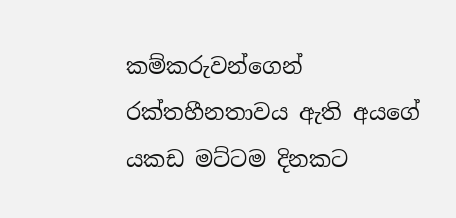කම්කරුවන්ගෙන් රක්තහීනතාවය ඇති අයගේ යකඩ මට්ටම දිනකට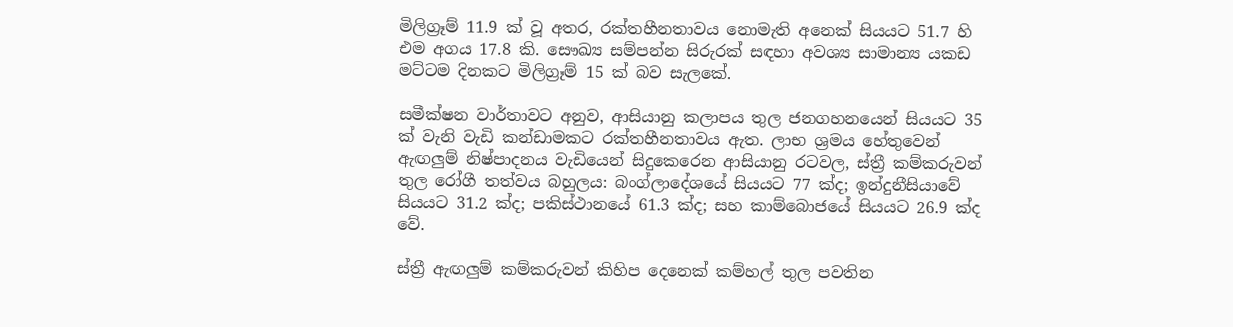මිලිග්‍රෑම් 11.9 ක් වූ අතර, රක්තහීනතාවය නොමැති අනෙක් සියයට 51.7 හි එම අගය 17.8 කි. සෞඛ්‍ය සම්පන්න සිරුරක් සඳහා අවශ්‍ය සාමාන්‍ය යකඩ මට්ටම දිනකට මිලිග්‍රෑම් 15 ක් බව සැලකේ.

සමීක්ෂන වාර්තාවට අනුව, ආසියානු කලාපය තුල ජනගහනයෙන් සියයට 35 ක් වැනි වැඩි කන්ඩාමකට රක්තහීනතාවය ඇත. ලාභ ශ්‍රමය හේතුවෙන් ඇඟලුම් නිෂ්පාදනය වැඩියෙන් සිදුකෙරෙන ආසියානු රටවල, ස්ත්‍රී කම්කරුවන් තුල රෝගී තත්වය බහුලය: බංග්ලාදේශයේ සියයට 77 ක්ද; ඉන්දුනීසියාවේ සියයට 31.2 ක්ද; පකිස්ථානයේ 61.3 ක්ද; සහ කාම්බොජයේ සියයට 26.9 ක්ද වේ.

ස්ත්‍රී ඇඟලුම් කම්කරුවන් කිහිප දෙනෙක් කම්හල් තුල පවතින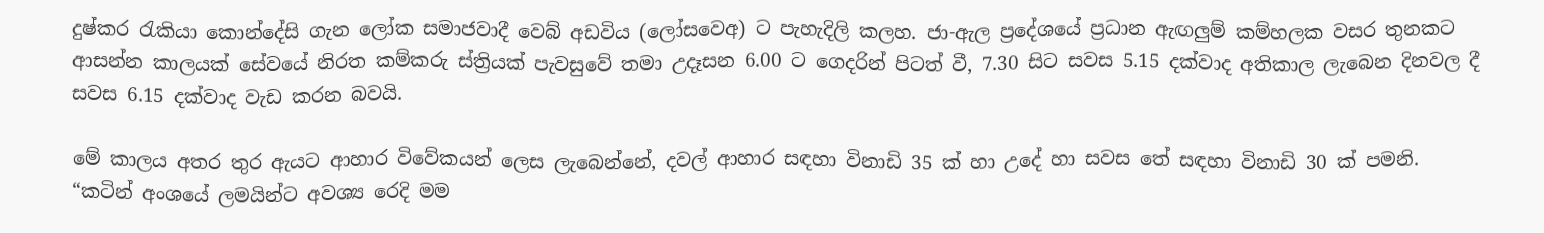දුෂ්කර රැකියා කොන්දේසි ගැන ලෝක සමාජවාදී වෙබ් අඩවිය (ලෝසවෙඅ) ට පැහැදිලි කලහ. ජා-ඇල ප්‍රදේශයේ ප්‍රධාන ඇඟලුම් කම්හලක වසර තුනකට ආසන්න කාලයක් සේවයේ නිරත කම්කරු ස්ත්‍රියක් පැවසුවේ තමා උදෑසන 6.00 ට ගෙදරින් පිටත් වී, 7.30 සිට සවස 5.15 දක්වාද අතිකාල ලැබෙන දිනවල දී සවස 6.15 දක්වාද වැඩ කරන බවයි.

මේ කාලය අතර තුර ඇයට ආහාර විවේකයන් ලෙස ලැබෙන්නේ, දවල් ආහාර සඳහා විනාඩි 35 ක් හා උදේ හා සවස තේ සඳහා විනාඩි 30 ක් පමනි. “කටින් අංශයේ ලමයින්ට අවශ්‍ය රෙදි මම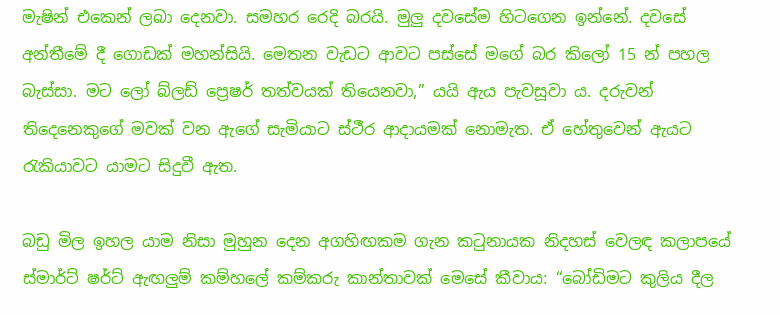මැෂින් එකෙන් ලබා දෙනවා. සමහර රෙදි බරයි. මුලු දවසේම හිටගෙන ඉන්නේ. දවසේ අන්තීමේ දී ගොඩක් මහන්සියි. මෙතන වැඩට ආවට පස්සේ මගේ බර කිලෝ 15 න් පහල බැස්සා. මට ලෝ බ්ලඩ් ප්‍රෙෂර් තත්වයක් තියෙනවා,” යයි ඇය පැවසූවා ය. දරුවන් තිදෙනෙකුගේ මවක් වන ඇගේ සැමියාට ස්ථීර ආදායමක් නොමැත. ඒ හේතුවෙන් ඇයට රැකියාවට යාමට සිදුවී ඇත.

බඩු මිල ඉහල යාම නිසා මුහුන දෙන අගහිඟකම ගැන කටුනායක නිදහස් වෙලඳ කලාපයේ ස්මාර්ට් ෂර්ට් ඇඟලුම් කම්හලේ කම්කරු කාන්තාවක් මෙසේ කීවාය: “බෝඩිමට කුලිය දීල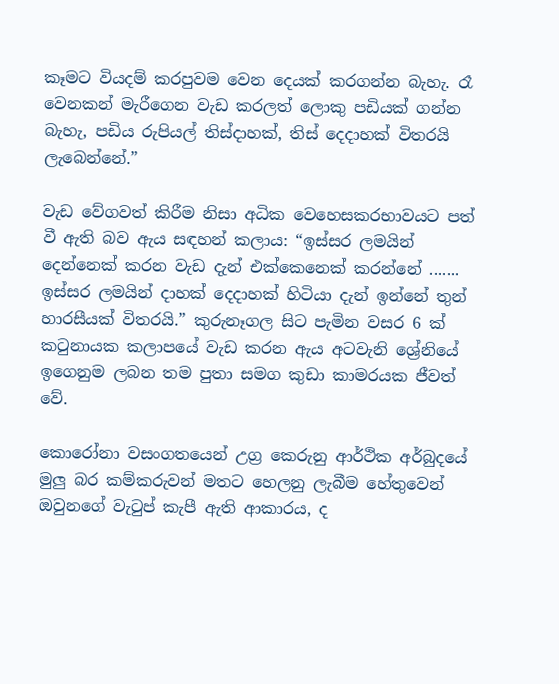කෑමට වියදම් කරපුවම වෙන දෙයක් කරගන්න බැහැ. රෑ වෙනකන් මැරීගෙන වැඩ කරලත් ලොකු පඩියක් ගන්න බැහැ, පඩිය රුපියල් තිස්දාහක්, තිස් දෙදාහක් විතරයි ලැබෙන්නේ.”

වැඩ වේගවත් කිරීම නිසා අධික වෙහෙසකරභාවයට පත් වී ඇති බව ඇය සඳහන් කලාය: “ඉස්සර ලමයින් දෙන්නෙක් කරන වැඩ දැන් එක්කෙනෙක් කරන්නේ ....... ඉස්සර ලමයින් දාහක් දෙදාහක් හිටියා දැන් ඉන්නේ තුන් හාරසීයක් විතරයි.” කුරුනෑගල සිට පැමින වසර 6 ක් කටුනායක කලාපයේ වැඩ කරන ඇය අටවැනි ශ්‍රේනියේ ඉගෙනුම ලබන තම පුතා සමග කුඩා කාමරයක ජීවත් වේ.

කොරෝනා වසංගතයෙන් උග්‍ර කෙරුනු ආර්ථික අර්බුදයේ මුලු බර කම්කරුවන් මතට හෙලනු ලැබීම හේතුවෙන් ඔවුනගේ වැටුප් කැපී ඇති ආකාරය, ද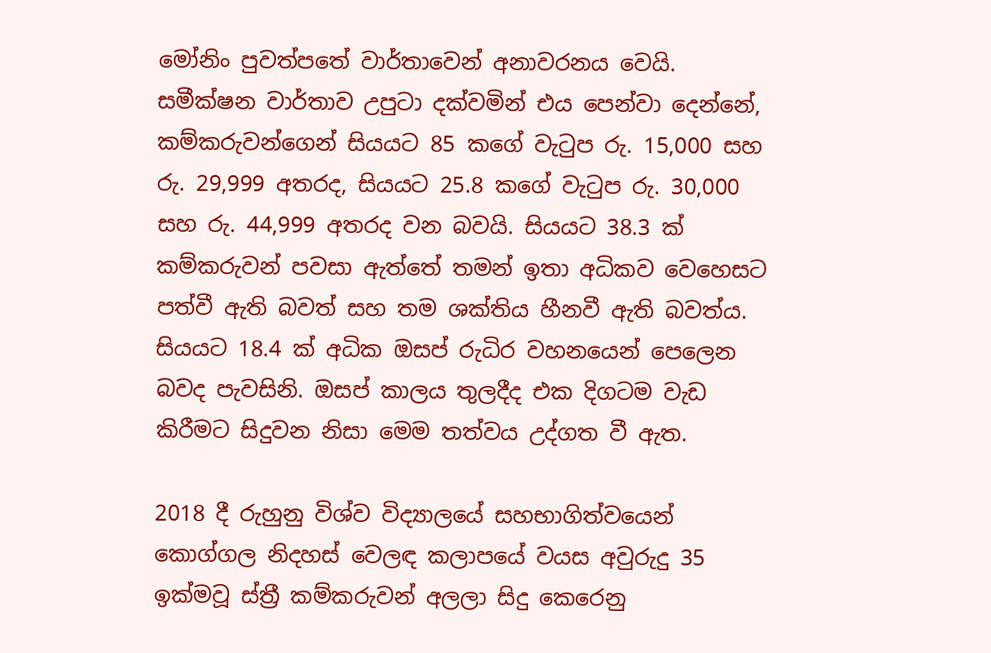මෝනිං පුවත්පතේ වාර්තාවෙන් අනාවරනය වෙයි. සමීක්ෂන වාර්තාව උපුටා දක්වමින් එය පෙන්වා දෙන්නේ, කම්කරුවන්ගෙන් සියයට 85 කගේ වැටුප රු. 15,000 සහ රු. 29,999 අතරද, සියයට 25.8 කගේ වැටුප රු. 30,000 සහ රු. 44,999 අතරද වන බවයි. සියයට 38.3 ක් කම්කරුවන් පවසා ඇත්තේ තමන් ඉතා අධිකව වෙහෙසට පත්වී ඇති බවත් සහ තම ශක්තිය හීනවී ඇති බවත්ය. සියයට 18.4 ක් අධික ඔසප් රුධිර වහනයෙන් පෙලෙන බවද පැවසිනි. ඔසප් කාලය තුලදීද එක දිගටම වැඩ කිරීමට සිදුවන නිසා මෙම තත්වය උද්ගත වී ඇත.

2018 දී රුහුනු විශ්ව විද්‍යාලයේ සහභාගිත්වයෙන් කොග්ගල නිදහස් වෙලඳ කලාපයේ වයස අවුරුදු 35 ඉක්මවූ ස්ත්‍රී කම්කරුවන් අලලා සිදු කෙරෙනු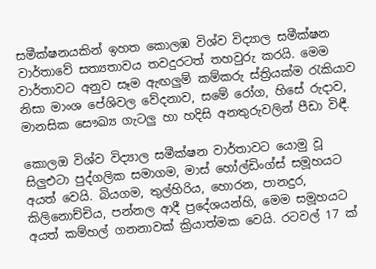සමීක්ෂනයකින් ඉහත කොලඹ විශ්ව විද්‍යාල සමීක්ෂන වාර්තාවේ සත්‍යතාවය තවදුරටත් තහවුරු කරයි. මෙම වාර්තාවට අනුව සෑම ඇඟලුම් කම්කරු ස්ත්‍රියක්ම රැකියාව නිසා මාංශ පේශිවල වේදනාව, සමේ රෝග, හිසේ රුදාව, මානසික සෞඛ්‍ය ගැටලු හා හදිසි අනතුරුවලින් පීඩා විඳී.

කොලඔ විශ්ව විද්‍යාල සමීක්ෂන වාර්තාවට යොමු වූ සිලුඑටා පුද්ගලික සමාගම, මාස් හෝල්ඩිංග්ස් සමූහයට අයත් වෙයි. බියගම, තුල්හිරිය, හොරන, පානදුර, කිලිනොච්චිය, පන්නල ආදී ප්‍රදේශයන්හි, මෙම සමූහයට අයත් කම්හල් ගනනාවක් ක්‍රියාත්මක වෙයි. රටවල් 17 ක්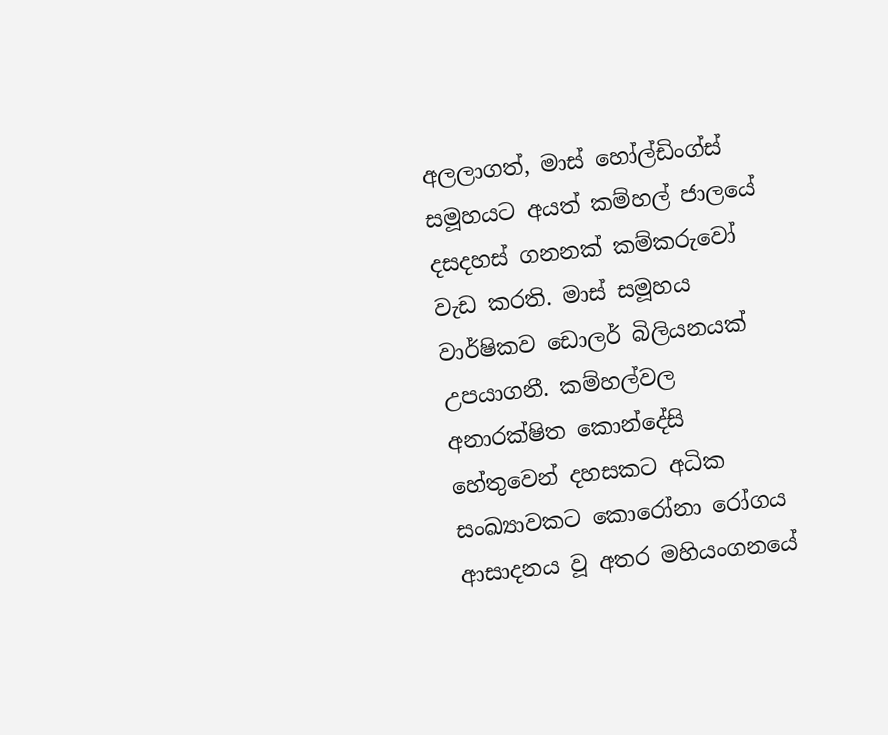අලලාගත්, මාස් හෝල්ඩිංග්ස් සමූහයට අයත් කම්හල් ජාලයේ දසදහස් ගනනක් කම්කරුවෝ වැඩ කරති. මාස් සමූහය වාර්ෂිකව ඩොලර් බිලියනයක් උපයාගනී. කම්හල්වල අනාරක්ෂිත කොන්දේසි හේතුවෙන් දහසකට අධික සංඛ්‍යාවකට කොරෝනා රෝගය ආසාදනය වූ අතර මහියංගනයේ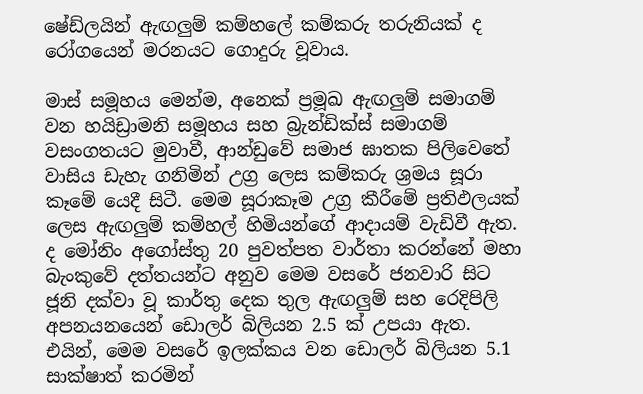ෂේඩ්ලයින් ඇඟලුම් කම්හලේ කම්කරු තරුනියක් ද රෝගයෙන් මරනයට ගොදුරු වූවාය.

මාස් සමූහය මෙන්ම, අනෙක් ප්‍රමූඛ ඇඟලුම් සමාගම් වන හයිඩ්‍රාමනි සමූහය සහ බ්‍රැන්ඩික්ස් සමාගම් වසංගතයට මුවාවී, ආන්ඩුවේ සමාජ ඝාතක පිලිවෙතේ වාසිය ඩැහැ ගනිමින් උග්‍ර ලෙස කම්කරු ශ්‍රමය සූරා කෑමේ යෙදී සිටී. මෙම සූරාකෑම උග්‍ර කීරීමේ ප්‍රතිඵලයක් ලෙස ඇඟලුම් කම්හල් හිමියන්ගේ ආදායම් වැඩිවී ඇත. ද මෝනිං අගෝස්තු 20 පුවත්පත වාර්තා කරන්නේ මහා බැංකුවේ දත්තයන්ට අනුව මෙම වසරේ ජනවාරි සිට ජූනි දක්වා වූ කාර්තු දෙක තුල ඇඟලුම් සහ රෙදිපිලි අපනයනයෙන් ඩොලර් බිලියන 2.5 ක් උපයා ඇත. එයින්, මෙම වසරේ ඉලක්කය වන ඩොලර් බිලියන 5.1 සාක්ෂාත් කරමින්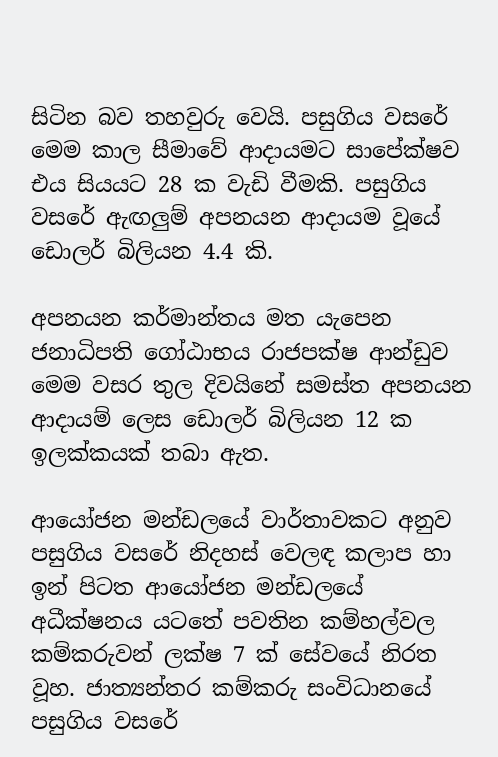සිටින බව තහවුරු වෙයි. පසුගිය වසරේ මෙම කාල සීමාවේ ආදායමට සාපේක්ෂව එය සියයට 28 ක වැඩි වීමකි. පසුගිය වසරේ ඇඟලුම් අපනයන ආදායම වූයේ ඩොලර් බිලියන 4.4 කි.

අපනයන කර්මාන්තය මත යැපෙන ජනාධිපති ගෝඨාභය රාජපක්ෂ ආන්ඩුව මෙම වසර තුල දිවයිනේ සමස්ත අපනයන ආදායම් ලෙස ඩොලර් බිලියන 12 ක ඉලක්කයක් තබා ඇත.

ආයෝජන මන්ඩලයේ වාර්තාවකට අනුව පසුගිය වසරේ නිදහස් වෙලඳ කලාප හා ඉන් පිටත ආයෝජන මන්ඩලයේ අධීක්ෂනය යටතේ පවතින කම්හල්වල කම්කරුවන් ලක්ෂ 7 ක් සේවයේ නිරත වූහ. ජාත්‍යන්තර කම්කරු සංවිධානයේ පසුගිය වසරේ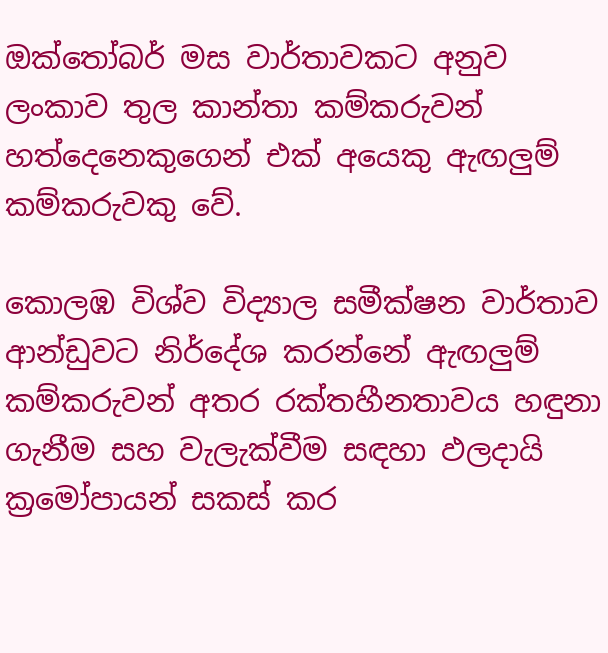ඔක්තෝබර් මස වාර්තාවකට අනුව ලංකාව තුල කාන්තා කම්කරුවන් හත්දෙනෙකුගෙන් එක් අයෙකු ඇඟලුම් කම්කරුවකු වේ.

කොලඹ විශ්ව විද්‍යාල සමීක්ෂන වාර්තාව ආන්ඩුවට නිර්දේශ කරන්නේ ඇඟලුම් කම්කරුවන් අතර රක්තහීනතාවය හඳුනා ගැනීම සහ වැලැක්වීම සඳහා ඵලදායි ක්‍රමෝපායන් සකස් කර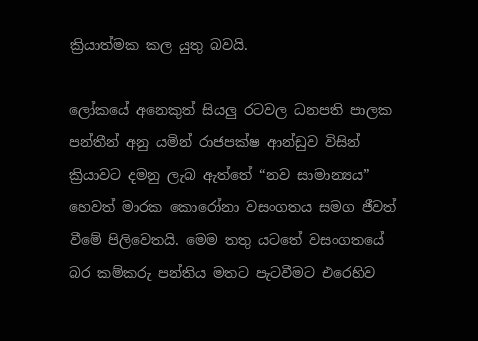ක්‍රියාත්මක කල යුතු බවයි.

ලෝකයේ අනෙකුත් සියලු රටවල ධනපති පාලක පන්තීන් අනු යමින් රාජපක්ෂ ආන්ඩුව විසින් ක්‍රියාවට දමනු ලැබ ඇත්තේ “නව සාමාන්‍යය” හෙවත් මාරක කොරෝනා වසංගතය සමග ජීවත් වීමේ පිලිවෙතයි. මෙම තතු යටතේ වසංගතයේ බර කම්කරු පන්තිය මතට පැටවීමට එරෙහිව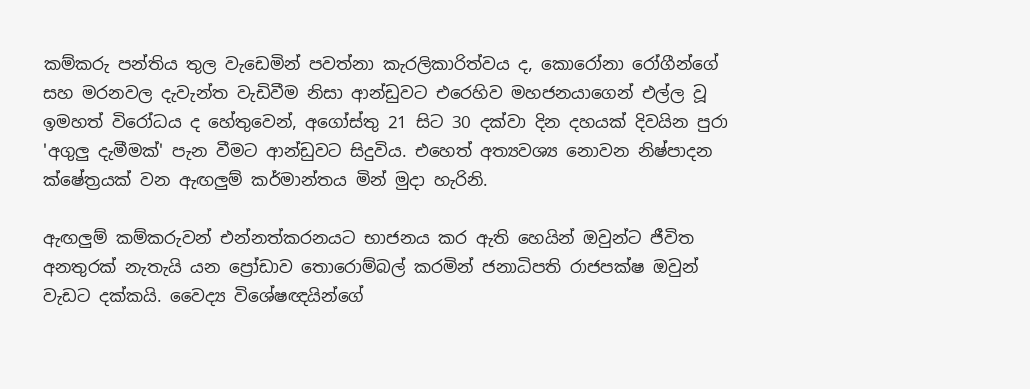කම්කරු පන්තිය තුල වැඩෙමින් පවත්නා කැරලිකාරිත්වය ද, කොරෝනා රෝගීන්ගේ සහ මරනවල දැවැන්ත වැඩිවීම නිසා ආන්ඩුවට එරෙහිව මහජනයාගෙන් එල්ල වූ ඉමහත් විරෝධය ද හේතුවෙන්, අගෝස්තු 21 සිට 30 දක්වා දින දහයක් දිවයින පුරා 'අගුලු දැමීමක්' පැන වීමට ආන්ඩුවට සිදුවිය. එහෙත් අත්‍යවශ්‍ය නොවන නිෂ්පාදන ක්ෂේත්‍රයක් වන ඇඟලුම් කර්මාන්තය මින් මුදා හැරිනි.

ඇඟලුම් කම්කරුවන් එන්නත්කරනයට භාජනය කර ඇති හෙයින් ඔවුන්ට ජීවිත අනතුරක් නැතැයි යන ප්‍රෝඩාව තොරොම්බල් කරමින් ජනාධිපති රාජපක්ෂ ඔවුන් වැඩට දක්කයි. වෛද්‍ය විශේෂඥයින්ගේ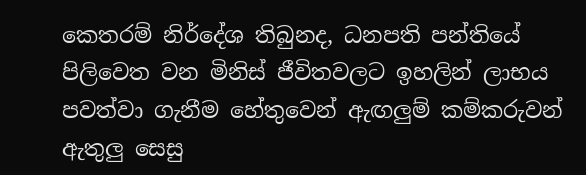කෙතරම් නිර්දේශ තිබුනද, ධනපති පන්තියේ පිලිවෙත වන මිනිස් ජීවිතවලට ඉහලින් ලාභය පවත්වා ගැනීම හේතුවෙන් ඇඟලුම් කම්කරුවන් ඇතුලු සෙසු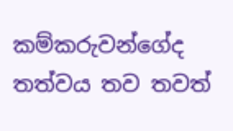කම්කරුවන්ගේද තත්වය තව තවත්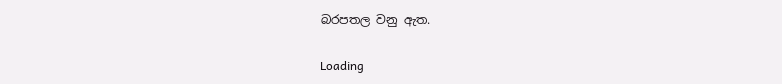බරපතල වනු ඇත.

Loading